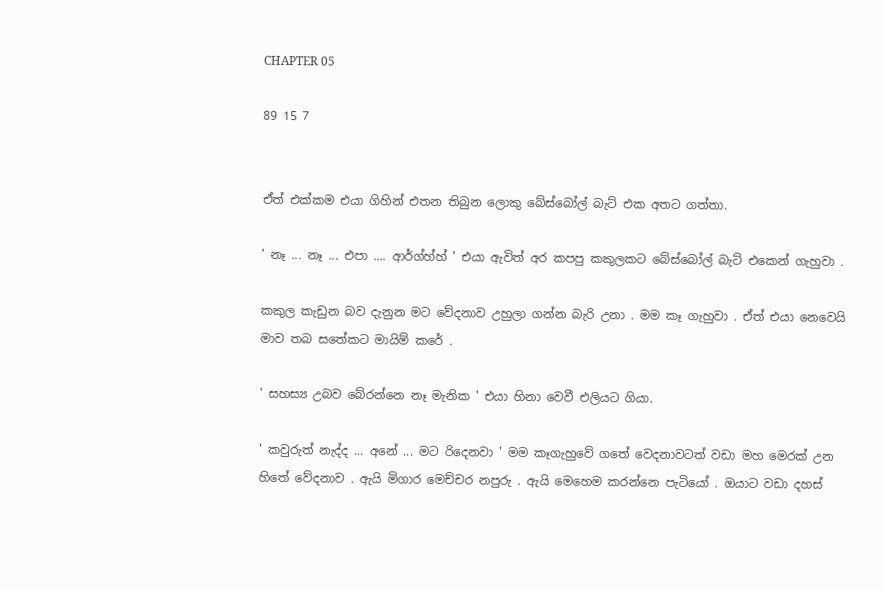CHAPTER 05

89 15 7


ඒත් එක්කම එයා ගිහින් එතන තිබුන ලොකු බේස්බෝල් බැට් එක අතට ගත්තා.

' නෑ ... නෑ ... එපා .... ආර්ග්හ්හ් ' එයා ඇවිත් අර කපපු කකුලකට බේස්බෝල් බැට් එකෙන් ගැහුවා .

කකුල කැඩුන බව දැනුන මට වේදනාව උහුලා ගන්න බැරි උනා . මම කෑ ගැහුවා . ඒත් එයා නෙවෙයි මාව තබ සතේකට මායිම් කරේ .

' සහස්‍ය උබව බේරන්නෙ නෑ මැනික ' එයා හිනා වෙවී එලියට ගියා.

' කවුරුත් නැද්ද ... අනේ ... මට රිදෙනවා ' මම කෑගැහුවේ ගතේ වෙදනාවටත් වඩා මහ මෙරක් උන හිතේ වේදනාව . ඇයි මිගාර මෙච්චර නපුරු . ඇයි මෙහෙම කරන්නෙ පැටියෝ . ඔයාට වඩා දහස්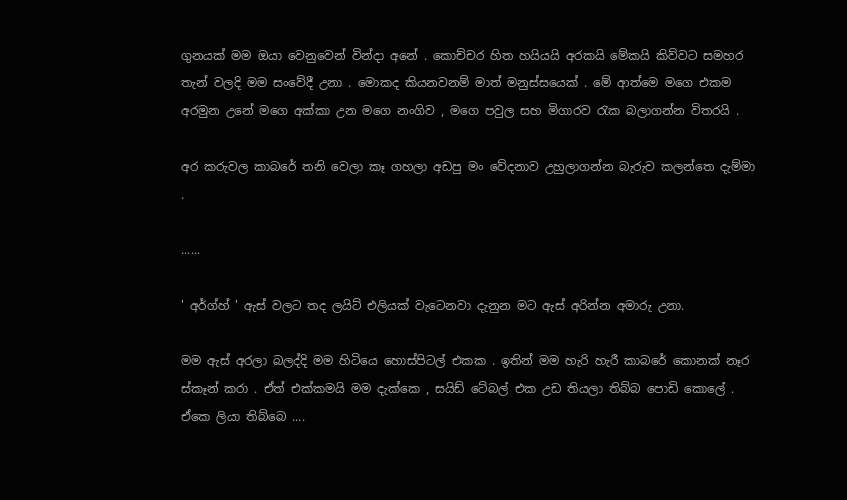ගුනයක් මම ඔයා වෙනුවෙන් වින්දා අනේ . කොච්චර හිත හයියයි අරකයි මේකයි කිව්වට සමහර තැන් වලදි මම සංවේදී උනා . මොකද කියනවනම් මාත් මනුස්සයෙක් . මේ ආත්මෙ මගෙ එකම අරමුන උනේ මගෙ අක්කා උන මගෙ නංගිව , මගෙ පවුල සහ මිගාරව රැක බලාගන්න විතරයි .

අර කරුවල කාබරේ තනි වෙලා කෑ ගහලා අඩපු මං වේදනාව උහුලාගන්න බැරුව කලන්තෙ දැම්මා .

......

' අර්ග්හ් ' ඇස් වලට තද ලයිට් එලියක් වැටෙනවා දැනුන මට ඇස් අරින්න අමාරු උනා.

මම ඇස් අරලා බලද්දි මම හිටියෙ හොස්පිටල් එකක . ඉතින් මම හැරි හැරී කාබරේ කොනක් නෑර ස්කෑන් කරා . ඒත් එක්කමයි මම දැක්කෙ , සයිඩ් ටේබල් එක උඩ තියලා තිබ්බ පොඩි කොලේ . ඒකෙ ලියා තිබ්බෙ ....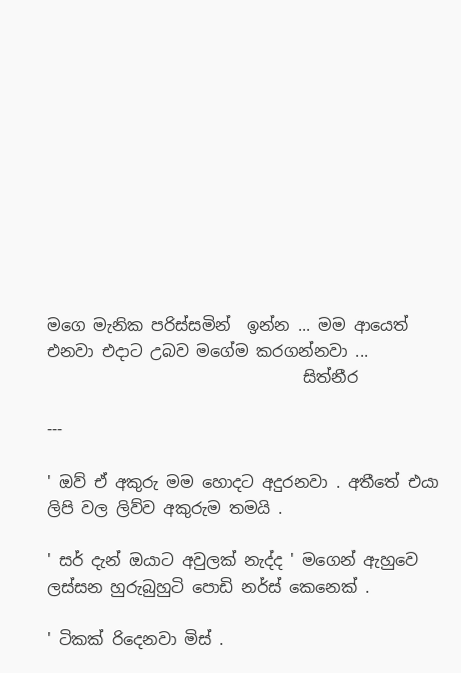මගෙ මැනික පරිස්සමින්  ඉන්න ... මම ආයෙත් එනවා එදාට උබව මගේම කරගන්නවා ...
                                සිත්නීර

---

' ඔව් ඒ අකුරු මම හොදට අදුරනවා . අතීතේ එයා ලිපි වල ලිව්ව අකුරුම තමයි .

' සර් දැන් ඔයාට අවුලක් නැද්ද ' මගෙන් ඇහුවෙ ලස්සන හුරුබුහුටි පොඩි නර්ස් කෙනෙක් .

' ටිකක් රිදෙනවා මිස් .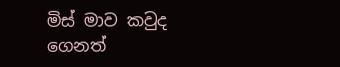මිස් මාව කවුද ගෙනත්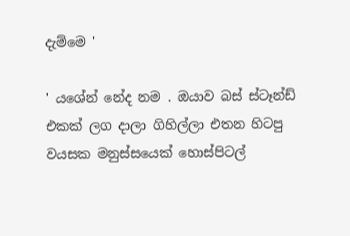දැම්මෙ '

' යශේන් නේද නම . ඔයාව බස් ස්ටෑන්ඩ් එකක් ලග දාලා ගිහිල්ලා එතන හිටපු වයසක මනුස්සයෙක් හොස්පිටල්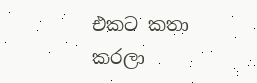එකට කතා කරලා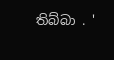තිබ්බා . '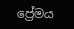ප්‍රේමය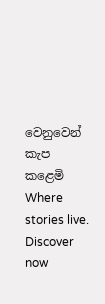වෙනුවෙන් කැප කළෙමි Where stories live. Discover now